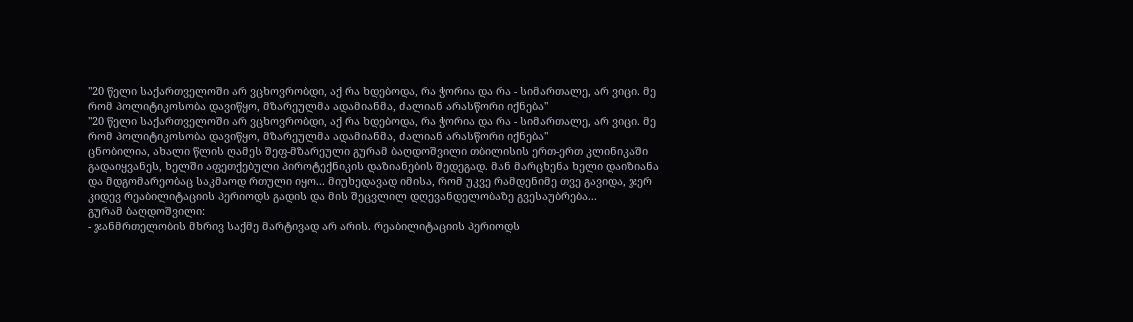"20 წელი საქართველოში არ ვცხოვრობდი, აქ რა ხდებოდა, რა ჭორია და რა - სიმართალე, არ ვიცი. მე რომ პოლიტიკოსობა დავიწყო, მზარეულმა ადამიანმა, ძალიან არასწორი იქნება"
"20 წელი საქართველოში არ ვცხოვრობდი, აქ რა ხდებოდა, რა ჭორია და რა - სიმართალე, არ ვიცი. მე რომ პოლიტიკოსობა დავიწყო, მზარეულმა ადამიანმა, ძალიან არასწორი იქნება"
ცნობილია, ახალი წლის ღამეს შეფ-მზარეული გურამ ბაღდოშვილი თბილისის ერთ-ერთ კლინიკაში გადაიყვანეს, ხელში აფეთქებული პიროტექნიკის დაზიანების შედეგად. მან მარცხენა ხელი დაიზიანა და მდგომარეობაც საკმაოდ რთული იყო... მიუხედავად იმისა, რომ უკვე რამდენიმე თვე გავიდა, ჯერ კიდევ რეაბილიტაციის პერიოდს გადის და მის შეცვლილ დღევანდელობაზე გვესაუბრება...
გურამ ბაღდოშვილი:
- ჯანმრთელობის მხრივ საქმე მარტივად არ არის. რეაბილიტაციის პერიოდს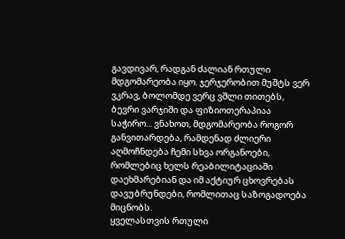გავდივარ, რადგან ძალიან რთული მდგომარეობა იყო. ჯერჯერობით მუშტს ვერ ვკრავ, ბოლომდე ვერც ვშლი თითებს, ბევრი ვარჯიში და ფიზიოთერაპიაა საჭირო... ვნახოთ, მდგომარეობა როგორ განვითარდება, რამდენად ძლიერი აღმოჩნდება ჩემი სხვა ორგანოები, რომლებიც ხელს რეაბილიტაციაში დაეხმარებიან და იმ აქტიურ ცხოვრებას დავუბრუნდები, რომლითაც საზოგადოება მიცნობს.
ყველასთვის რთული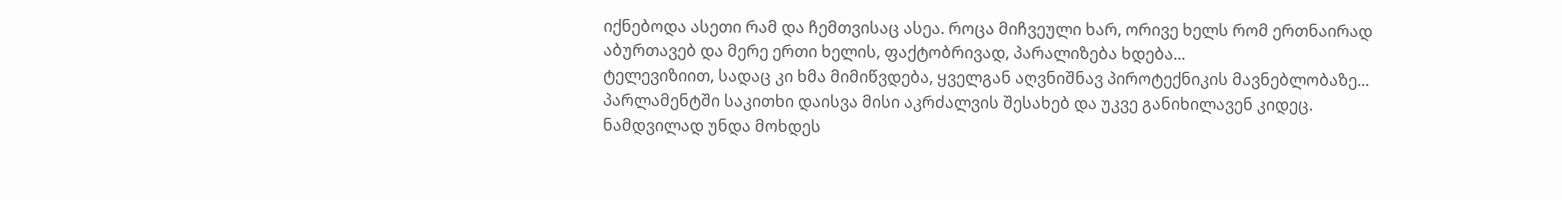იქნებოდა ასეთი რამ და ჩემთვისაც ასეა. როცა მიჩვეული ხარ, ორივე ხელს რომ ერთნაირად აბურთავებ და მერე ერთი ხელის, ფაქტობრივად, პარალიზება ხდება...
ტელევიზიით, სადაც კი ხმა მიმიწვდება, ყველგან აღვნიშნავ პიროტექნიკის მავნებლობაზე... პარლამენტში საკითხი დაისვა მისი აკრძალვის შესახებ და უკვე განიხილავენ კიდეც. ნამდვილად უნდა მოხდეს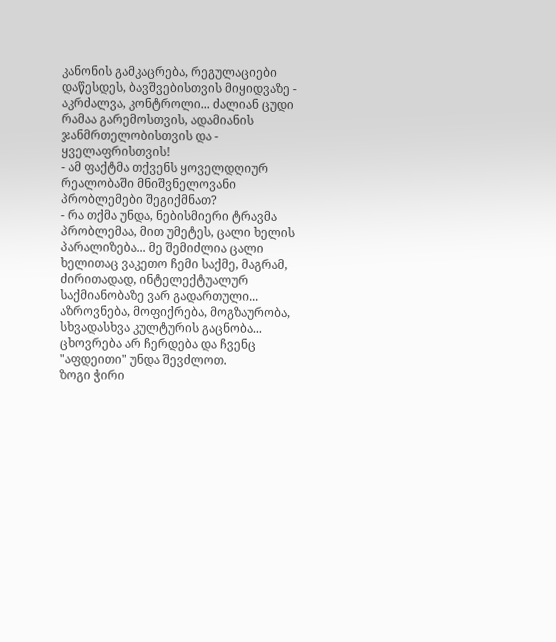კანონის გამკაცრება, რეგულაციები დაწესდეს, ბავშვებისთვის მიყიდვაზე - აკრძალვა, კონტროლი... ძალიან ცუდი რამაა გარემოსთვის, ადამიანის ჯანმრთელობისთვის და - ყველაფრისთვის!
- ამ ფაქტმა თქვენს ყოველდღიურ რეალობაში მნიშვნელოვანი პრობლემები შეგიქმნათ?
- რა თქმა უნდა, ნებისმიერი ტრავმა პრობლემაა, მით უმეტეს, ცალი ხელის პარალიზება... მე შემიძლია ცალი ხელითაც ვაკეთო ჩემი საქმე, მაგრამ, ძირითადად, ინტელექტუალურ საქმიანობაზე ვარ გადართული... აზროვნება, მოფიქრება, მოგზაურობა, სხვადასხვა კულტურის გაცნობა... ცხოვრება არ ჩერდება და ჩვენც "აფდეითი" უნდა შევძლოთ.
ზოგი ჭირი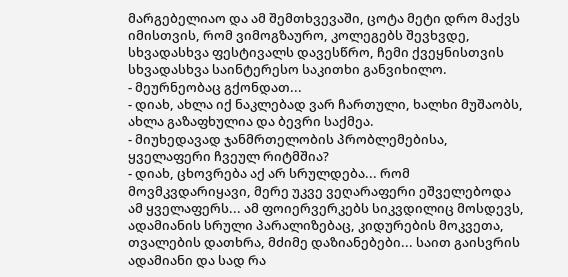მარგებელიაო და ამ შემთხვევაში, ცოტა მეტი დრო მაქვს იმისთვის, რომ ვიმოგზაურო, კოლეგებს შევხვდე, სხვადასხვა ფესტივალს დავესწრო, ჩემი ქვეყნისთვის სხვადასხვა საინტერესო საკითხი განვიხილო.
- მეურნეობაც გქონდათ...
- დიახ, ახლა იქ ნაკლებად ვარ ჩართული, ხალხი მუშაობს, ახლა გაზაფხულია და ბევრი საქმეა.
- მიუხედავად ჯანმრთელობის პრობლემებისა, ყველაფერი ჩვეულ რიტმშია?
- დიახ, ცხოვრება აქ არ სრულდება... რომ მოვმკვდარიყავი, მერე უკვე ვეღარაფერი ეშველებოდა ამ ყველაფერს... ამ ფოიერვერკებს სიკვდილიც მოსდევს, ადამიანის სრული პარალიზებაც, კიდურების მოკვეთა, თვალების დათხრა, მძიმე დაზიანებები... საით გაისვრის ადამიანი და სად რა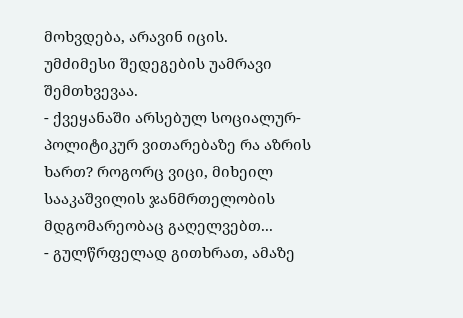მოხვდება, არავინ იცის.
უმძიმესი შედეგების უამრავი შემთხვევაა.
- ქვეყანაში არსებულ სოციალურ-პოლიტიკურ ვითარებაზე რა აზრის ხართ? როგორც ვიცი, მიხეილ სააკაშვილის ჯანმრთელობის მდგომარეობაც გაღელვებთ...
- გულწრფელად გითხრათ, ამაზე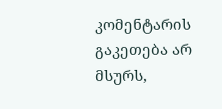კომენტარის გაკეთება არ მსურს,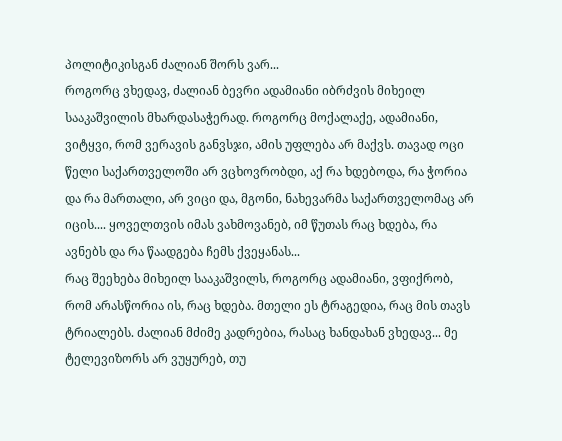პოლიტიკისგან ძალიან შორს ვარ...
როგორც ვხედავ, ძალიან ბევრი ადამიანი იბრძვის მიხეილ სააკაშვილის მხარდასაჭერად. როგორც მოქალაქე, ადამიანი, ვიტყვი, რომ ვერავის განვსჯი, ამის უფლება არ მაქვს. თავად ოცი წელი საქართველოში არ ვცხოვრობდი, აქ რა ხდებოდა, რა ჭორია და რა მართალი, არ ვიცი და, მგონი, ნახევარმა საქართველომაც არ იცის.... ყოველთვის იმას ვახმოვანებ, იმ წუთას რაც ხდება, რა ავნებს და რა წაადგება ჩემს ქვეყანას...
რაც შეეხება მიხეილ სააკაშვილს, როგორც ადამიანი, ვფიქრობ, რომ არასწორია ის, რაც ხდება. მთელი ეს ტრაგედია, რაც მის თავს ტრიალებს. ძალიან მძიმე კადრებია, რასაც ხანდახან ვხედავ... მე ტელევიზორს არ ვუყურებ, თუ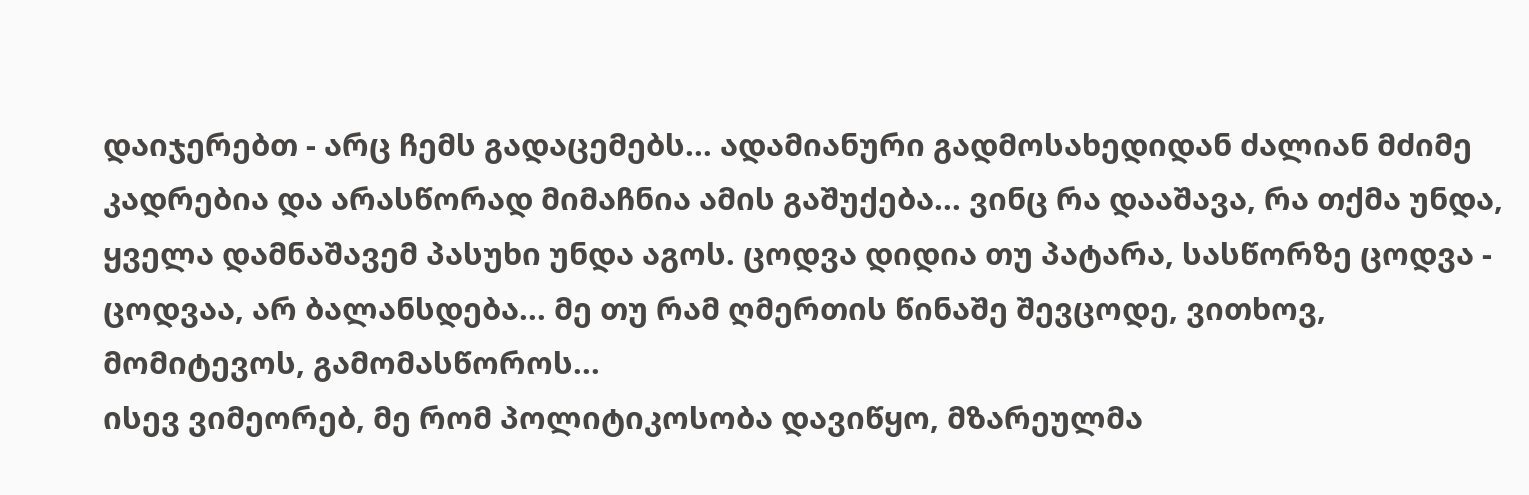დაიჯერებთ - არც ჩემს გადაცემებს... ადამიანური გადმოსახედიდან ძალიან მძიმე კადრებია და არასწორად მიმაჩნია ამის გაშუქება... ვინც რა დააშავა, რა თქმა უნდა, ყველა დამნაშავემ პასუხი უნდა აგოს. ცოდვა დიდია თუ პატარა, სასწორზე ცოდვა - ცოდვაა, არ ბალანსდება... მე თუ რამ ღმერთის წინაშე შევცოდე, ვითხოვ, მომიტევოს, გამომასწოროს...
ისევ ვიმეორებ, მე რომ პოლიტიკოსობა დავიწყო, მზარეულმა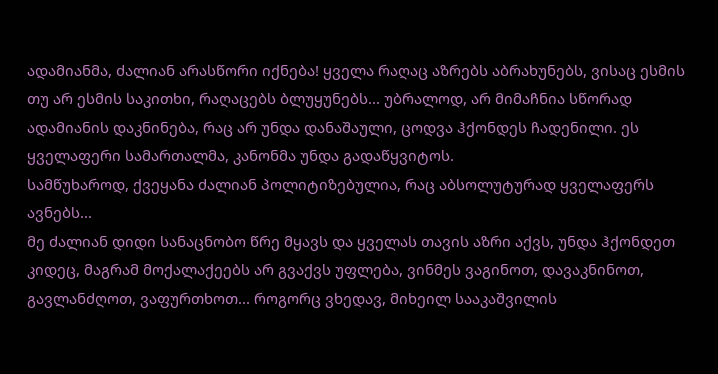ადამიანმა, ძალიან არასწორი იქნება! ყველა რაღაც აზრებს აბრახუნებს, ვისაც ესმის თუ არ ესმის საკითხი, რაღაცებს ბლუყუნებს... უბრალოდ, არ მიმაჩნია სწორად ადამიანის დაკნინება, რაც არ უნდა დანაშაული, ცოდვა ჰქონდეს ჩადენილი. ეს ყველაფერი სამართალმა, კანონმა უნდა გადაწყვიტოს.
სამწუხაროდ, ქვეყანა ძალიან პოლიტიზებულია, რაც აბსოლუტურად ყველაფერს ავნებს...
მე ძალიან დიდი სანაცნობო წრე მყავს და ყველას თავის აზრი აქვს, უნდა ჰქონდეთ კიდეც, მაგრამ მოქალაქეებს არ გვაქვს უფლება, ვინმეს ვაგინოთ, დავაკნინოთ, გავლანძღოთ, ვაფურთხოთ... როგორც ვხედავ, მიხეილ სააკაშვილის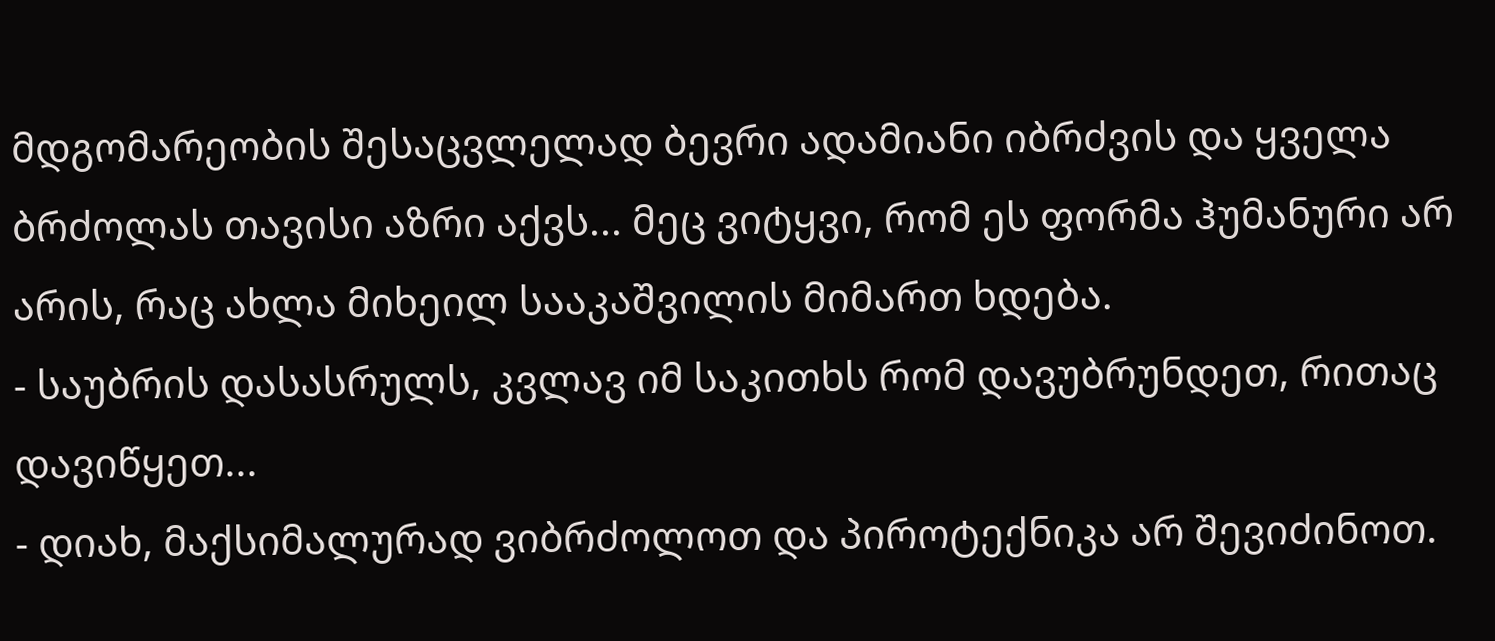მდგომარეობის შესაცვლელად ბევრი ადამიანი იბრძვის და ყველა ბრძოლას თავისი აზრი აქვს... მეც ვიტყვი, რომ ეს ფორმა ჰუმანური არ არის, რაც ახლა მიხეილ სააკაშვილის მიმართ ხდება.
- საუბრის დასასრულს, კვლავ იმ საკითხს რომ დავუბრუნდეთ, რითაც დავიწყეთ...
- დიახ, მაქსიმალურად ვიბრძოლოთ და პიროტექნიკა არ შევიძინოთ.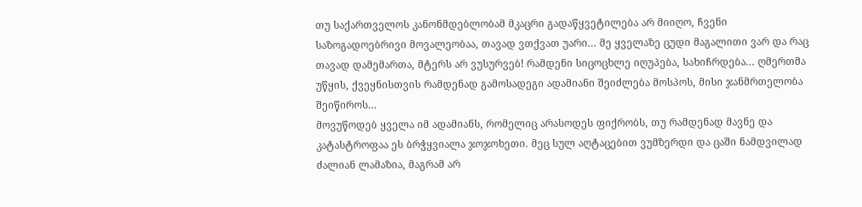თუ საქართველოს კანონმდებლობამ მკაცრი გადაწყვეტილება არ მიიღო, ჩვენი საზოგადოებრივი მოვალეობაა, თავად ვთქვათ უარი... მე ყველაზე ცუდი მაგალითი ვარ და რაც თავად დამემართა, მტერს არ ვუსურვებ! რამდენი სიცოცხლე იღუპება, სახიჩრდება... ღმერთმა უწყის, ქვეყნისთვის რამდენად გამოსადეგი ადამიანი შეიძლება მოსპოს, მისი ჯანმრთელობა შეიწიროს...
მოვუწოდებ ყველა იმ ადამიანს, რომელიც არასოდეს ფიქრობს, თუ რამდენად მავნე და კატასტროფაა ეს ბრჭყვიალა ჯოჯოხეთი. მეც სულ აღტაცებით ვუმზერდი და ცაში ნამდვილად ძალიან ლამაზია, მაგრამ არ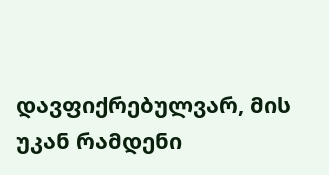დავფიქრებულვარ, მის უკან რამდენი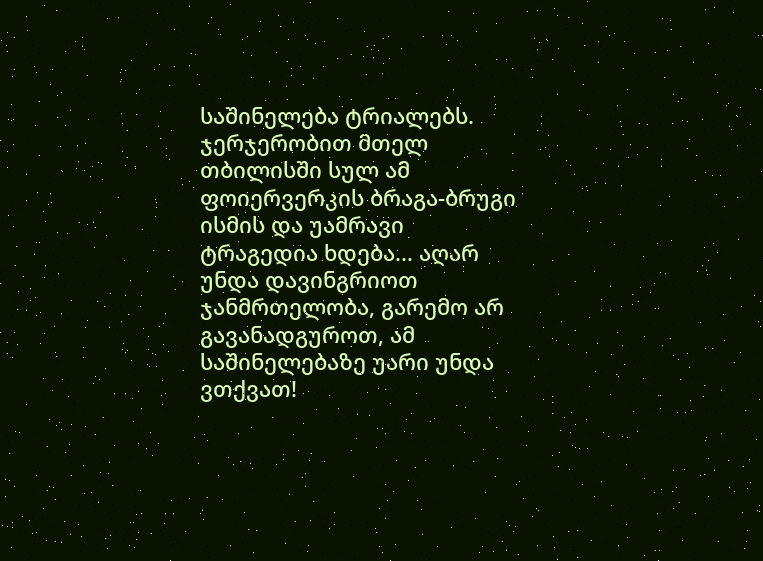საშინელება ტრიალებს.
ჯერჯერობით მთელ თბილისში სულ ამ ფოიერვერკის ბრაგა-ბრუგი ისმის და უამრავი ტრაგედია ხდება... აღარ უნდა დავინგრიოთ ჯანმრთელობა, გარემო არ გავანადგუროთ, ამ საშინელებაზე უარი უნდა ვთქვათ!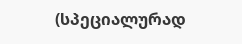(სპეციალურად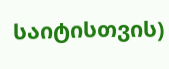საიტისთვის)